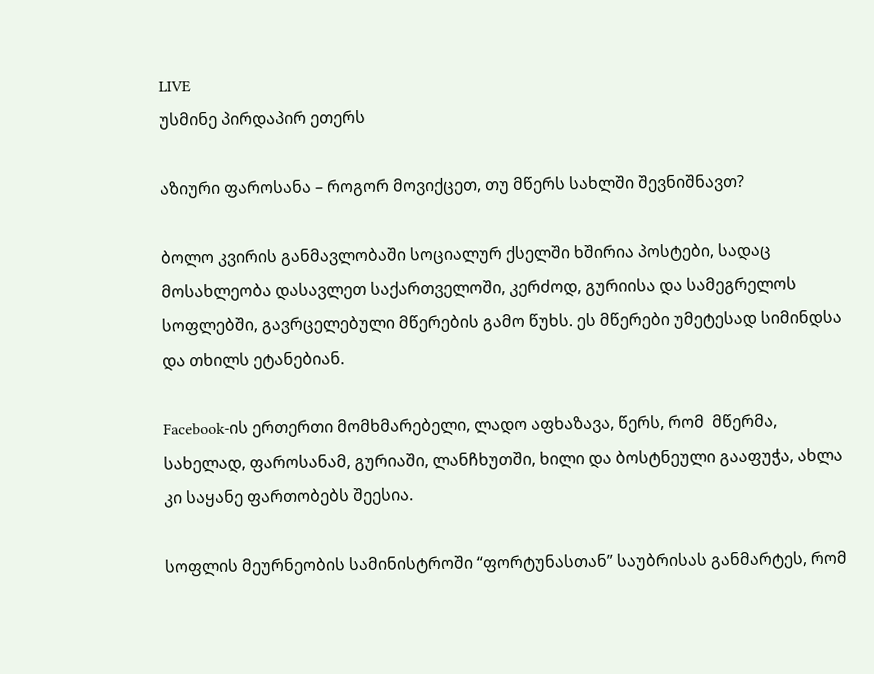LIVE
უსმინე პირდაპირ ეთერს

აზიური ფაროსანა – როგორ მოვიქცეთ, თუ მწერს სახლში შევნიშნავთ?

ბოლო კვირის განმავლობაში სოციალურ ქსელში ხშირია პოსტები, სადაც მოსახლეობა დასავლეთ საქართველოში, კერძოდ, გურიისა და სამეგრელოს სოფლებში, გავრცელებული მწერების გამო წუხს. ეს მწერები უმეტესად სიმინდსა და თხილს ეტანებიან.

Facebook-ის ერთერთი მომხმარებელი, ლადო აფხაზავა, წერს, რომ  მწერმა, სახელად, ფაროსანამ, გურიაში, ლანჩხუთში, ხილი და ბოსტნეული გააფუჭა, ახლა კი საყანე ფართობებს შეესია.

სოფლის მეურნეობის სამინისტროში “ფორტუნასთან” საუბრისას განმარტეს, რომ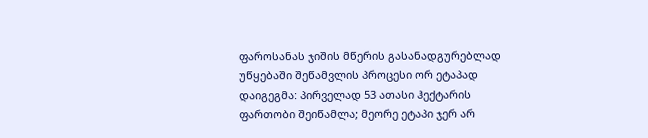ფაროსანას ჯიშის მწერის გასანადგურებლად უწყებაში შეწამვლის პროცესი ორ ეტაპად დაიგეგმა: პირველად 53 ათასი ჰექტარის ფართობი შეიწამლა; მეორე ეტაპი ჯერ არ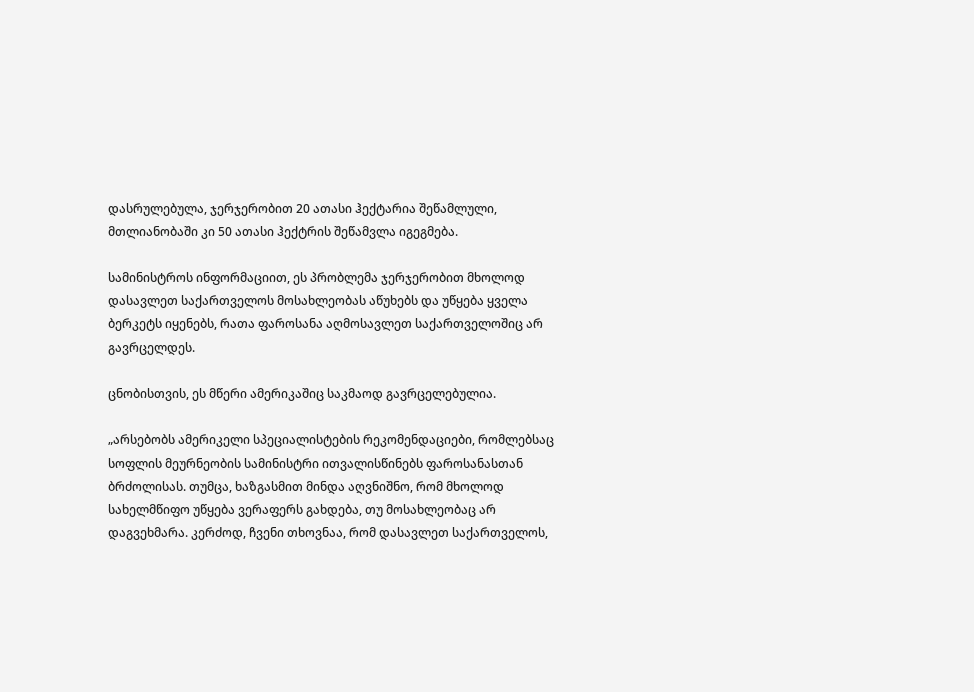დასრულებულა, ჯერჯერობით 20 ათასი ჰექტარია შეწამლული, მთლიანობაში კი 50 ათასი ჰექტრის შეწამვლა იგეგმება.

სამინისტროს ინფორმაციით, ეს პრობლემა ჯერჯერობით მხოლოდ დასავლეთ საქართველოს მოსახლეობას აწუხებს და უწყება ყველა ბერკეტს იყენებს, რათა ფაროსანა აღმოსავლეთ საქართველოშიც არ გავრცელდეს.

ცნობისთვის, ეს მწერი ამერიკაშიც საკმაოდ გავრცელებულია.

„არსებობს ამერიკელი სპეციალისტების რეკომენდაციები, რომლებსაც სოფლის მეურნეობის სამინისტრი ითვალისწინებს ფაროსანასთან ბრძოლისას. თუმცა, ხაზგასმით მინდა აღვნიშნო, რომ მხოლოდ სახელმწიფო უწყება ვერაფერს გახდება, თუ მოსახლეობაც არ დაგვეხმარა. კერძოდ, ჩვენი თხოვნაა, რომ დასავლეთ საქართველოს,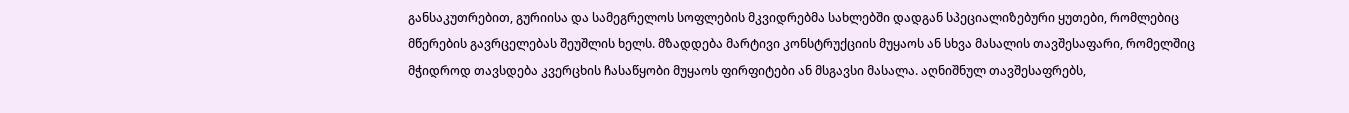განსაკუთრებით, გურიისა და სამეგრელოს სოფლების მკვიდრებმა სახლებში დადგან სპეციალიზებური ყუთები, რომლებიც მწერების გავრცელებას შეუშლის ხელს. მზადდება მარტივი კონსტრუქციის მუყაოს ან სხვა მასალის თავშესაფარი, რომელშიც მჭიდროდ თავსდება კვერცხის ჩასაწყობი მუყაოს ფირფიტები ან მსგავსი მასალა. აღნიშნულ თავშესაფრებს,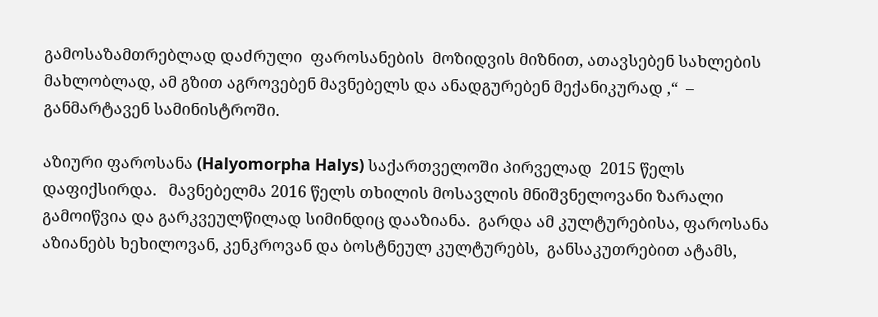გამოსაზამთრებლად დაძრული  ფაროსანების  მოზიდვის მიზნით, ათავსებენ სახლების მახლობლად, ამ გზით აგროვებენ მავნებელს და ანადგურებენ მექანიკურად ,“  –  განმარტავენ სამინისტროში.

აზიური ფაროსანა (Halyomorpha Halys) საქართველოში პირველად  2015 წელს  დაფიქსირდა.   მავნებელმა 2016 წელს თხილის მოსავლის მნიშვნელოვანი ზარალი გამოიწვია და გარკვეულწილად სიმინდიც დააზიანა.  გარდა ამ კულტურებისა, ფაროსანა აზიანებს ხეხილოვან, კენკროვან და ბოსტნეულ კულტურებს,  განსაკუთრებით ატამს,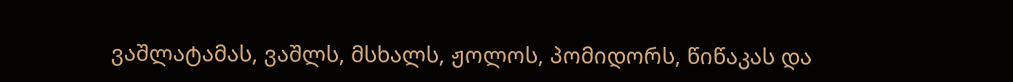ვაშლატამას, ვაშლს, მსხალს, ჟოლოს, პომიდორს, წიწაკას და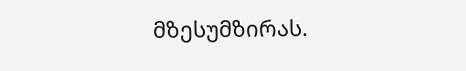მზესუმზირას.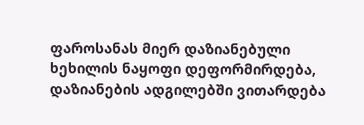ფაროსანას მიერ დაზიანებული ხეხილის ნაყოფი დეფორმირდება, დაზიანების ადგილებში ვითარდება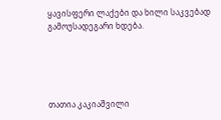ყავისფერი ლაქები და ხილი საკვებად გამოუსადეგარი ხდება.





თათია კაკიაშვილი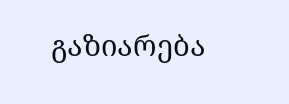გაზიარება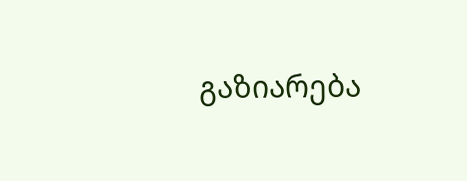გაზიარება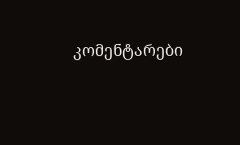კომენტარები